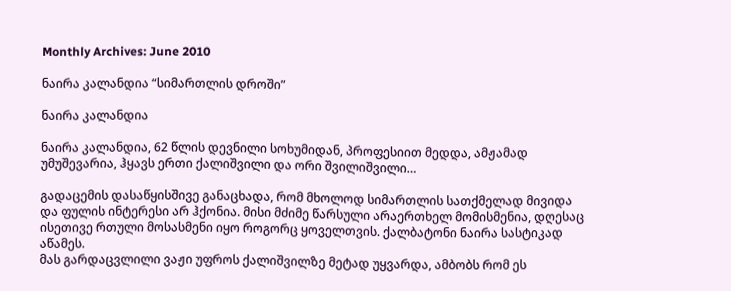Monthly Archives: June 2010

ნაირა კალანდია “სიმართლის დროში”

ნაირა კალანდია

ნაირა კალანდია, 62 წლის დევნილი სოხუმიდან, პროფესიით მედდა, ამჟამად უმუშევარია, ჰყავს ერთი ქალიშვილი და ორი შვილიშვილი…

გადაცემის დასაწყისშივე განაცხადა, რომ მხოლოდ სიმართლის სათქმელად მივიდა და ფულის ინტერესი არ ჰქონია. მისი მძიმე წარსული არაერთხელ მომისმენია, დღესაც ისეთივე რთული მოსასმენი იყო როგორც ყოველთვის. ქალბატონი ნაირა სასტიკად აწამეს.
მას გარდაცვლილი ვაჟი უფროს ქალიშვილზე მეტად უყვარდა, ამბობს რომ ეს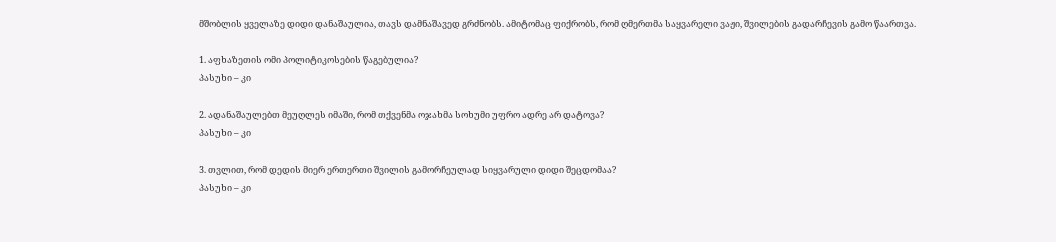მშობლის ყველაზე დიდი დანაშაულია, თავს დამნაშავედ გრძნობს. ამიტომაც ფიქრობს, რომ ღმერთმა საყვარელი ვაჟი, შვილების გადარჩევის გამო წაართვა.

1. აფხაზეთის ომი პოლიტიკოსების წაგებულია?
პასუხი – კი

2. ადანაშაულებთ მეუღლეს იმაში, რომ თქვენმა ოჯახმა სოხუმი უფრო ადრე არ დატოვა?
პასუხი – კი

3. თვლით, რომ დედის მიერ ერთერთი შვილის გამორჩეულად სიყვარული დიდი შეცდომაა?
პასუხი – კი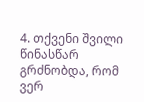4. თქვენი შვილი წინასწარ გრძნობდა, რომ ვერ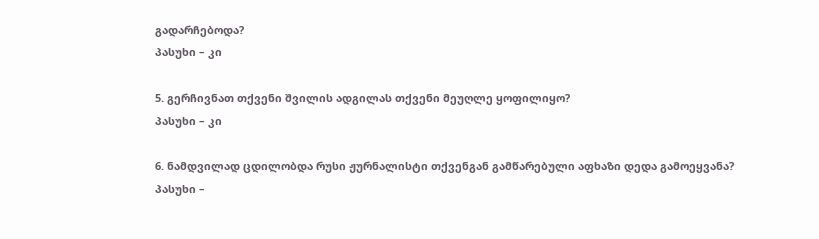გადარჩებოდა?
პასუხი – კი

5. გერჩივნათ თქვენი შვილის ადგილას თქვენი მეუღლე ყოფილიყო?
პასუხი – კი

6. ნამდვილად ცდილობდა რუსი ჟურნალისტი თქვენგან გამწარებული აფხაზი დედა გამოეყვანა?
პასუხი –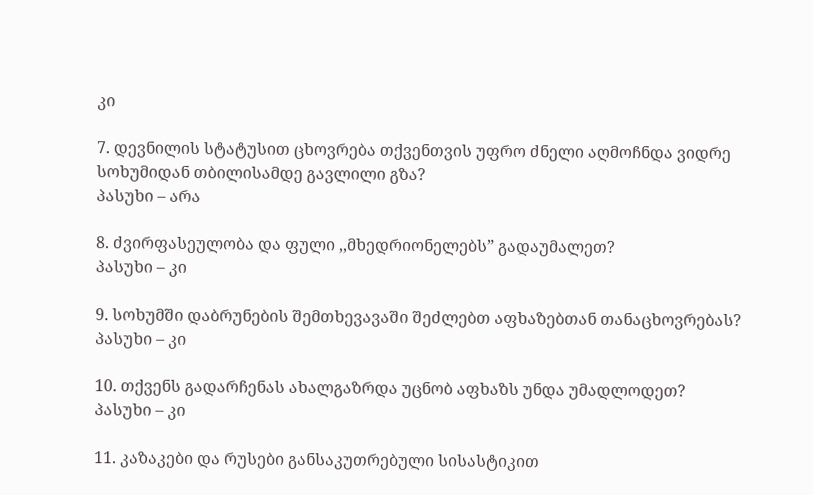კი

7. დევნილის სტატუსით ცხოვრება თქვენთვის უფრო ძნელი აღმოჩნდა ვიდრე სოხუმიდან თბილისამდე გავლილი გზა?
პასუხი – არა

8. ძვირფასეულობა და ფული ,,მხედრიონელებს” გადაუმალეთ?
პასუხი – კი

9. სოხუმში დაბრუნების შემთხევავაში შეძლებთ აფხაზებთან თანაცხოვრებას?
პასუხი – კი

10. თქვენს გადარჩენას ახალგაზრდა უცნობ აფხაზს უნდა უმადლოდეთ?
პასუხი – კი

11. კაზაკები და რუსები განსაკუთრებული სისასტიკით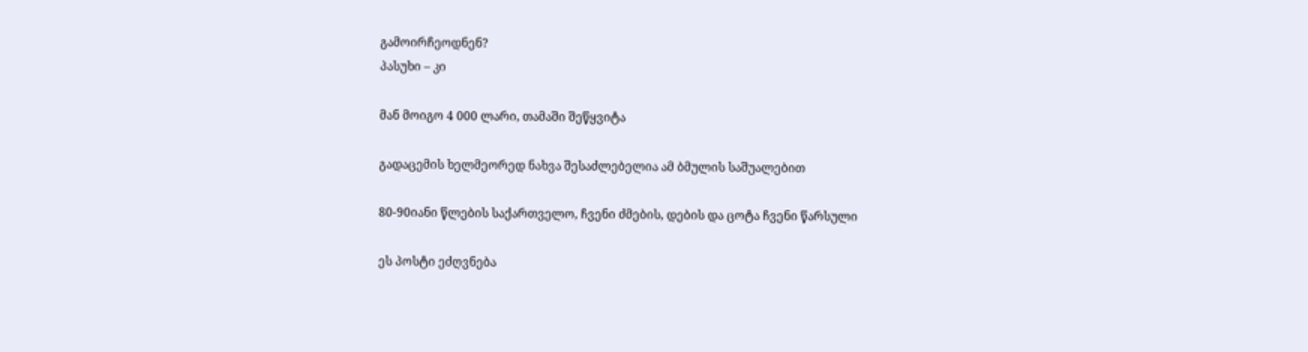გამოირჩეოდნენ?
პასუხი – კი

მან მოიგო 4 000 ლარი, თამაში შეწყვიტა

გადაცემის ხელმეორედ ნახვა შესაძლებელია ამ ბმულის საშუალებით

80-90იანი წლების საქართველო, ჩვენი ძმების, დების და ცოტა ჩვენი წარსული

ეს პოსტი ეძღვნება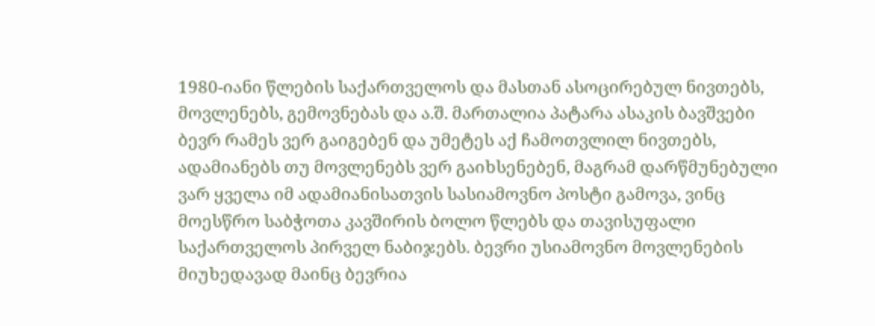1980-იანი წლების საქართველოს და მასთან ასოცირებულ ნივთებს, მოვლენებს, გემოვნებას და ა.შ. მართალია პატარა ასაკის ბავშვები ბევრ რამეს ვერ გაიგებენ და უმეტეს აქ ჩამოთვლილ ნივთებს, ადამიანებს თუ მოვლენებს ვერ გაიხსენებენ, მაგრამ დარწმუნებული ვარ ყველა იმ ადამიანისათვის სასიამოვნო პოსტი გამოვა, ვინც მოესწრო საბჭოთა კავშირის ბოლო წლებს და თავისუფალი საქართველოს პირველ ნაბიჯებს. ბევრი უსიამოვნო მოვლენების მიუხედავად მაინც ბევრია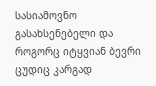სასიამოვნო გასახსენებელი და როგორც იტყვიან ბევრი ცუდიც კარგად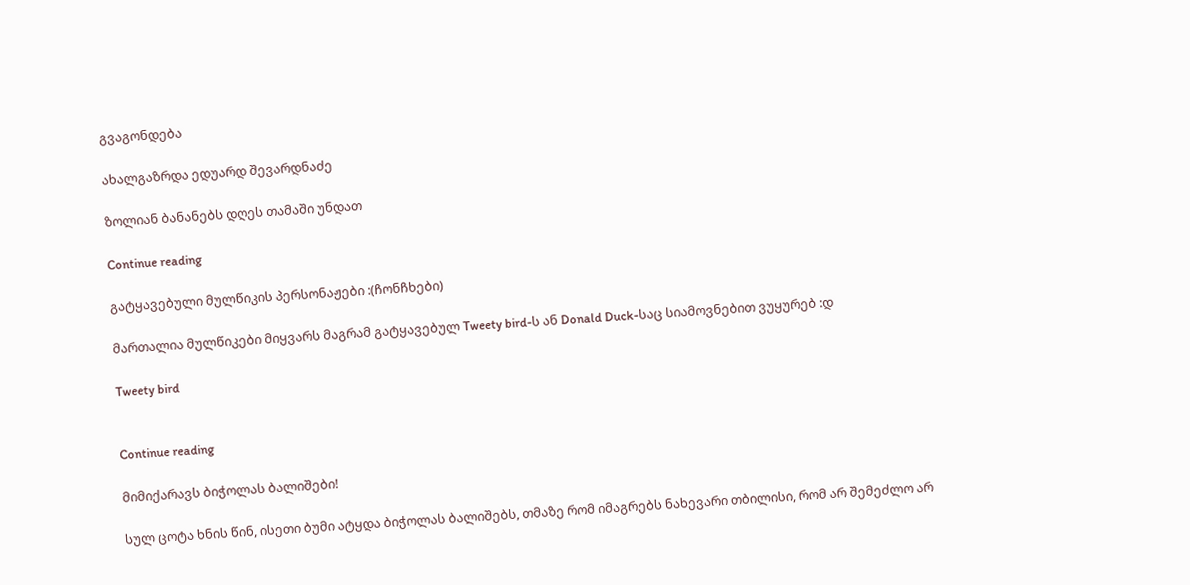გვაგონდება

ახალგაზრდა ედუარდ შევარდნაძე

ზოლიან ბანანებს დღეს თამაში უნდათ

Continue reading

გატყავებული მულწიკის პერსონაჟები :(ჩონჩხები)

მართალია მულწიკები მიყვარს მაგრამ გატყავებულ Tweety bird-ს ან Donald Duck-საც სიამოვნებით ვუყურებ :დ

Tweety bird


Continue reading

მიმიქარავს ბიჭოლას ბალიშები!

სულ ცოტა ხნის წინ, ისეთი ბუმი ატყდა ბიჭოლას ბალიშებს, თმაზე რომ იმაგრებს ნახევარი თბილისი, რომ არ შემეძლო არ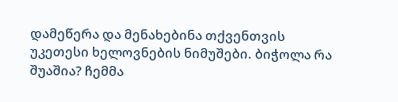დამეწერა და მენახებინა თქვენთვის უკეთესი ხელოვნების ნიმუშები. ბიჭოლა რა შუაშია? ჩემმა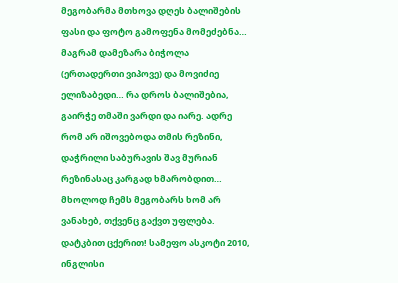მეგობარმა მთხოვა დღეს ბალიშების ფასი და ფოტო გამოფენა მომეძებნა… მაგრამ დამეზარა ბიჭოლა (ერთადერთი ვიპოვე) და მოვიძიე ელიზაბედი… რა დროს ბალიშებია, გაირჭე თმაში ვარდი და იარე. ადრე რომ არ იშოვებოდა თმის რეზინი, დაჭრილი საბურავის შავ მურიან რეზინასაც კარგად ხმარობდით… მხოლოდ ჩემს მეგობარს ხომ არ ვანახებ, თქვენც გაქვთ უფლება. დატკბით ცქერით! სამეფო ასკოტი 2010, ინგლისი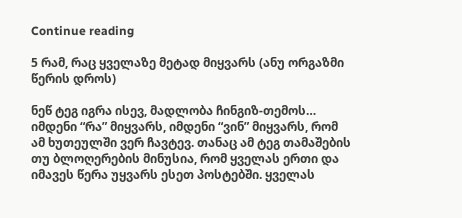Continue reading

5 რამ, რაც ყველაზე მეტად მიყვარს (ანუ ორგაზმი წერის დროს)

ნეწ ტეგ იგრა ისევ, მადლობა ჩინგიზ-თემოს… იმდენი “რა” მიყვარს, იმდენი “ვინ” მიყვარს, რომ ამ ხუთეულში ვერ ჩავტევ. თანაც ამ ტეგ თამაშების თუ ბლოღერების მინუსია, რომ ყველას ერთი და იმავეს წერა უყვარს ესეთ პოსტებში. ყველას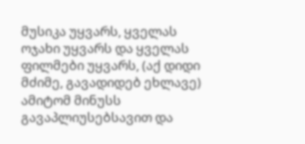მუსიკა უყვარს, ყველას ოჯახი უყვარს და ყველას ფილმები უყვარს, (აქ დიდი მძიმე, გავადიდებ ეხლავე) ამიტომ მინუსს გავაპლიუსებსავით და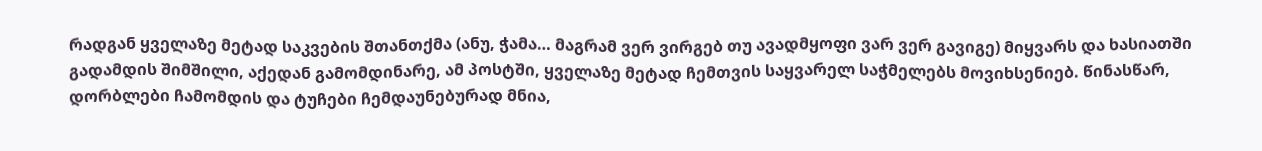რადგან ყველაზე მეტად საკვების შთანთქმა (ანუ, ჭამა… მაგრამ ვერ ვირგებ თუ ავადმყოფი ვარ ვერ გავიგე) მიყვარს და ხასიათში გადამდის შიმშილი, აქედან გამომდინარე, ამ პოსტში, ყველაზე მეტად ჩემთვის საყვარელ საჭმელებს მოვიხსენიებ. წინასწარ, დორბლები ჩამომდის და ტუჩები ჩემდაუნებურად მნია,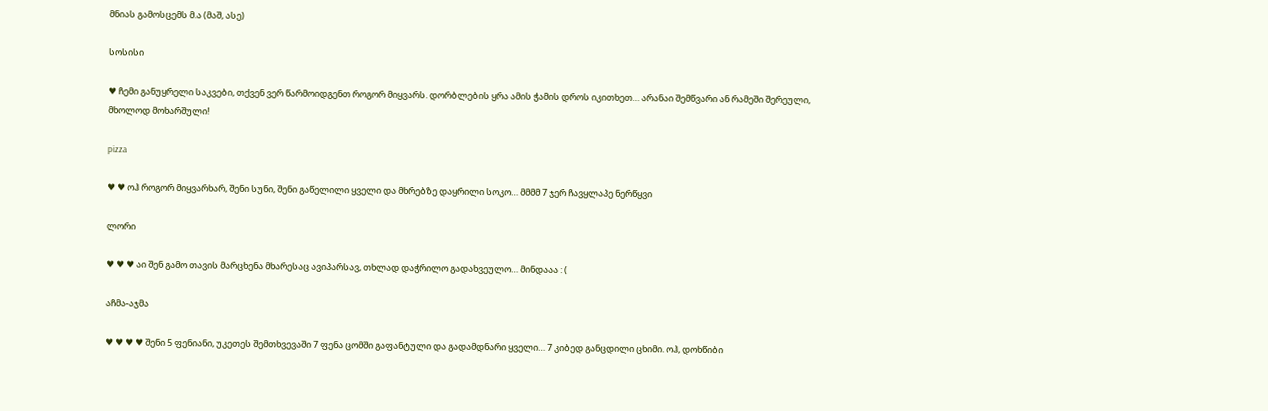მნიას გამოსცემს მ.ა (მაშ, ასე)

სოსისი

♥ ჩემი განუყრელი საკვები, თქვენ ვერ წარმოიდგენთ როგორ მიყვარს. დორბლების ყრა ამის ჭამის დროს იკითხეთ… არანაი შემწვარი ან რამეში შერეული, მხოლოდ მოხარშული!

pizza

♥ ♥ ოჰ როგორ მიყვარხარ, შენი სუნი, შენი გაწელილი ყველი და მხრებზე დაყრილი სოკო… მმმმ 7 ჯერ ჩავყლაპე ნერწყვი

ლორი

♥ ♥ ♥ აი შენ გამო თავის მარცხენა მხარესაც ავიპარსავ, თხლად დაჭრილო გადახვეულო… მინდააა : (

აჩმა-აჯმა

♥ ♥ ♥ ♥ შენი 5 ფენიანი, უკეთეს შემთხვევაში 7 ფენა ცომში გაფანტული და გადამდნარი ყველი… 7 კიბედ განცდილი ცხიმი. ოჰ, დოხწიბი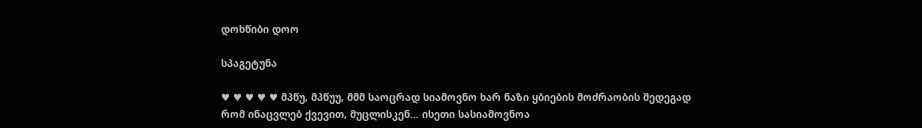დოხწიბი დოო

სპაგეტუნა

♥ ♥ ♥ ♥ ♥ მპწუ, მპწუუ, მმმ საოცრად სიამოვნო ხარ ნაზი ყბიების მოძრაობის შედეგად რომ ინაცვლებ ქვევით, მუცლისკენ… ისეთი სასიამოვნოა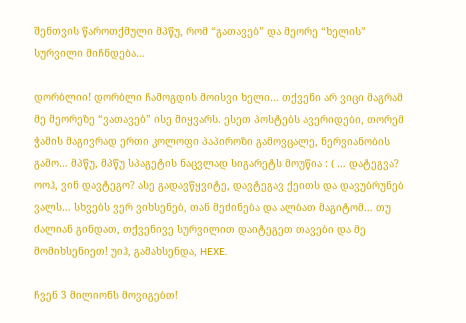შენთვის წაროთქმული მპწუ, რომ “გათავებ” და მეორე “ხელის” სურვილი მიჩნდება…

დორბლიი! დორბლი ჩამოგდის მოისვი ხელი… თქვენი არ ვიცი მაგრამ მე მეორეზე “ვათავებ” ისე მიყვარს. ესეთ პოსტებს ავერიდები, თორემ ჭამის მაგივრად ერთი კოლოფი პაპიროზი გამოვცალე, ნერვიანობის გამო… მპწუ, მპწუ სპაგეტის ნაცვლად სიგარეტს მოუწია : ( … დატეგვა? ოოჰ, ვინ დავტეგო? ასე გადავწყვიტე, დავტეგავ ქეითს და დავუბრუნებ ვალს… სხვებს ვერ ვიხსენებ, თან მეძინება და ალბათ მაგიტომ… თუ ძალიან გინდათ, თქვენივე სურვილით დაიტეგეთ თავები და მე მომიხსენიეთ! უიჰ, გამახსენდა, HEXE.

ჩვენ 3 მილიონს მოვიგებთ!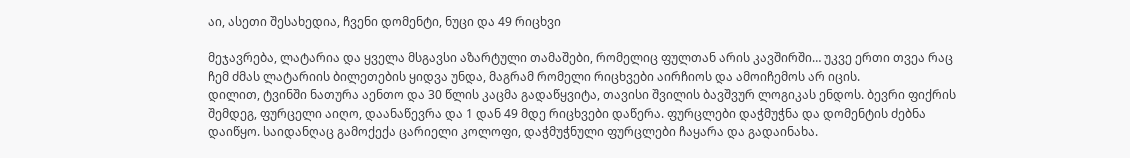აი, ასეთი შესახედია, ჩვენი დომენტი, ნუცი და 49 რიცხვი

მეჯავრება, ლატარია და ყველა მსგავსი აზარტული თამაშები, რომელიც ფულთან არის კავშირში… უკვე ერთი თვეა რაც ჩემ ძმას ლატარიის ბილეთების ყიდვა უნდა, მაგრამ რომელი რიცხვები აირჩიოს და ამოიჩემოს არ იცის.
დილით, ტვინში ნათურა აენთო და 30 წლის კაცმა გადაწყვიტა, თავისი შვილის ბავშვურ ლოგიკას ენდოს. ბევრი ფიქრის შემდეგ, ფურცელი აიღო, დაანაწევრა და 1 დან 49 მდე რიცხვები დაწერა. ფურცლები დაჭმუჭნა და დომენტის ძებნა დაიწყო. საიდანღაც გამოქექა ცარიელი კოლოფი, დაჭმუჭნული ფურცლები ჩაყარა და გადაინახა.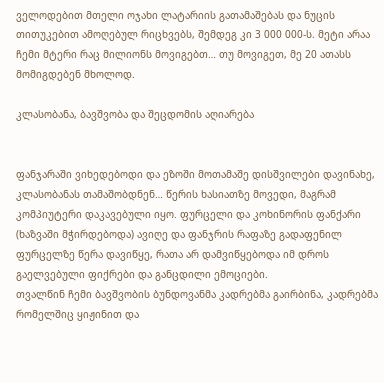ველოდებით მთელი ოჯახი ლატარიის გათამაშებას და ნუცის თითუკებით ამოღებულ რიცხვებს, შემდეგ კი 3 000 000-ს. მეტი არაა ჩემი მტერი რაც მილიონს მოვიგებთ… თუ მოვიგეთ, მე 20 ათასს მომიგდებენ მხოლოდ.

კლასობანა, ბავშვობა და შეცდომის აღიარება


ფანჯარაში ვიხედებოდი და ეზოში მოთამაშე დისშვილები დავინახე, კლასობანას თამაშობდნენ… წერის ხასიათზე მოვედი, მაგრამ კომპიუტერი დაკავებული იყო. ფურცელი და კოხინორის ფანქარი (ხაზვაში მჭირდებოდა) ავიღე და ფანჯრის რაფაზე გადაფენილ ფურცელზე წერა დავიწყე, რათა არ დამვიწყებოდა იმ დროს გაელვებული ფიქრები და განცდილი ემოციები.
თვალწინ ჩემი ბავშვობის ბუნდოვანმა კადრებმა გაირბინა, კადრებმა რომელშიც ყიჟინით და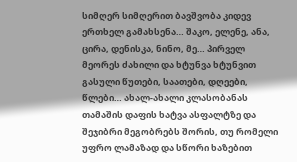სიმღერ სიმღერით ბავშვობა კიდევ ერთხელ გამახსენა… შაკო, ელენე, ანა, ცირა, დენისკა, ნინო, მე… პირველ მეორეს ძახილი და ხტუნვა ხტუნვით გასული წუთები, საათები, დღეები, წლები… ახალ-ახალი კლასობანას თამაშის დაფის ხატვა ასფალტზე და შეჯიბრი მეგობრებს შორის, თუ რომელი უფრო ლამაზად და სწორი ხაზებით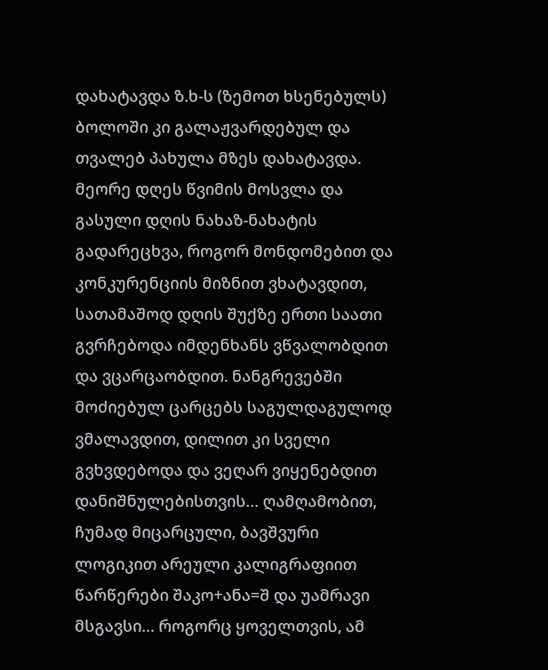დახატავდა ზ.ხ-ს (ზემოთ ხსენებულს) ბოლოში კი გალაჟვარდებულ და თვალებ პახულა მზეს დახატავდა. მეორე დღეს წვიმის მოსვლა და გასული დღის ნახაზ-ნახატის გადარეცხვა, როგორ მონდომებით და კონკურენციის მიზნით ვხატავდით, სათამაშოდ დღის შუქზე ერთი საათი გვრჩებოდა იმდენხანს ვწვალობდით და ვცარცაობდით. ნანგრევებში მოძიებულ ცარცებს საგულდაგულოდ ვმალავდით, დილით კი სველი გვხვდებოდა და ვეღარ ვიყენებდით დანიშნულებისთვის… ღამღამობით, ჩუმად მიცარცული, ბავშვური ლოგიკით არეული კალიგრაფიით წარწერები შაკო+ანა=შ და უამრავი მსგავსი… როგორც ყოველთვის, ამ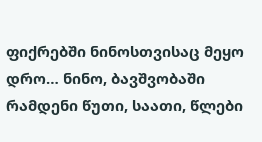ფიქრებში ნინოსთვისაც მეყო დრო… ნინო, ბავშვობაში რამდენი წუთი, საათი, წლები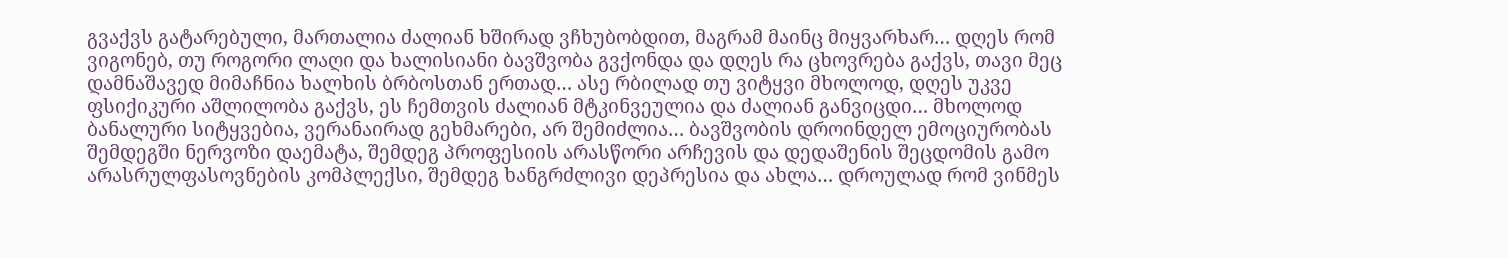გვაქვს გატარებული, მართალია ძალიან ხშირად ვჩხუბობდით, მაგრამ მაინც მიყვარხარ… დღეს რომ ვიგონებ, თუ როგორი ლაღი და ხალისიანი ბავშვობა გვქონდა და დღეს რა ცხოვრება გაქვს, თავი მეც დამნაშავედ მიმაჩნია ხალხის ბრბოსთან ერთად… ასე რბილად თუ ვიტყვი მხოლოდ, დღეს უკვე ფსიქიკური აშლილობა გაქვს, ეს ჩემთვის ძალიან მტკინვეულია და ძალიან განვიცდი… მხოლოდ ბანალური სიტყვებია, ვერანაირად გეხმარები, არ შემიძლია… ბავშვობის დროინდელ ემოციურობას შემდეგში ნერვოზი დაემატა, შემდეგ პროფესიის არასწორი არჩევის და დედაშენის შეცდომის გამო არასრულფასოვნების კომპლექსი, შემდეგ ხანგრძლივი დეპრესია და ახლა… დროულად რომ ვინმეს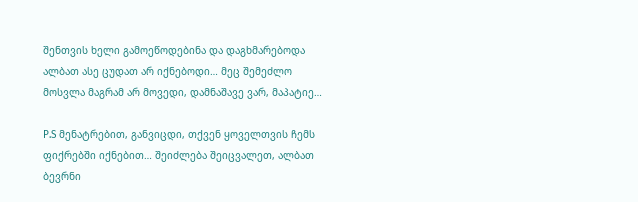შენთვის ხელი გამოეწოდებინა და დაგხმარებოდა ალბათ ასე ცუდათ არ იქნებოდი… მეც შემეძლო მოსვლა მაგრამ არ მოვედი, დამნაშავე ვარ, მაპატიე…

P.S მენატრებით, განვიცდი, თქვენ ყოველთვის ჩემს ფიქრებში იქნებით… შეიძლება შეიცვალეთ, ალბათ ბევრნი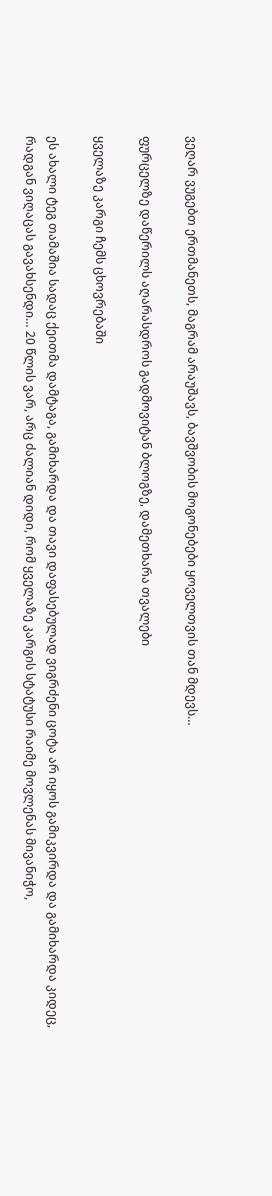ვეღარ ვუგებთ ერთმანეთს, მაგრამ არაუშავს, ბავშვობის მოგონებები ყოველთვის თან მდევს…

ფურცელზე დაწერილს აღარასდროს გადმოვიტან ბლოგზე, დამეთხარა თვალები

ყველაზე კარგი ჩემს ცხოვრებაში

ეს ახალი ტეგ თამაშია სადაც ქეითმა დამტაგა, გამიხარდა და თავი დაფასებულად ვიგრძენი ცოტა არ იყოს გამიკვირდა და გამიხარდა კიდეც, რადგან ვიღაცას გავახსენდი… 20 წლის ვარ, არც ძალიან დიდი, რომ ყველაზე კარგის სტატუსი რაიმე მოვლენას მივანიჭო,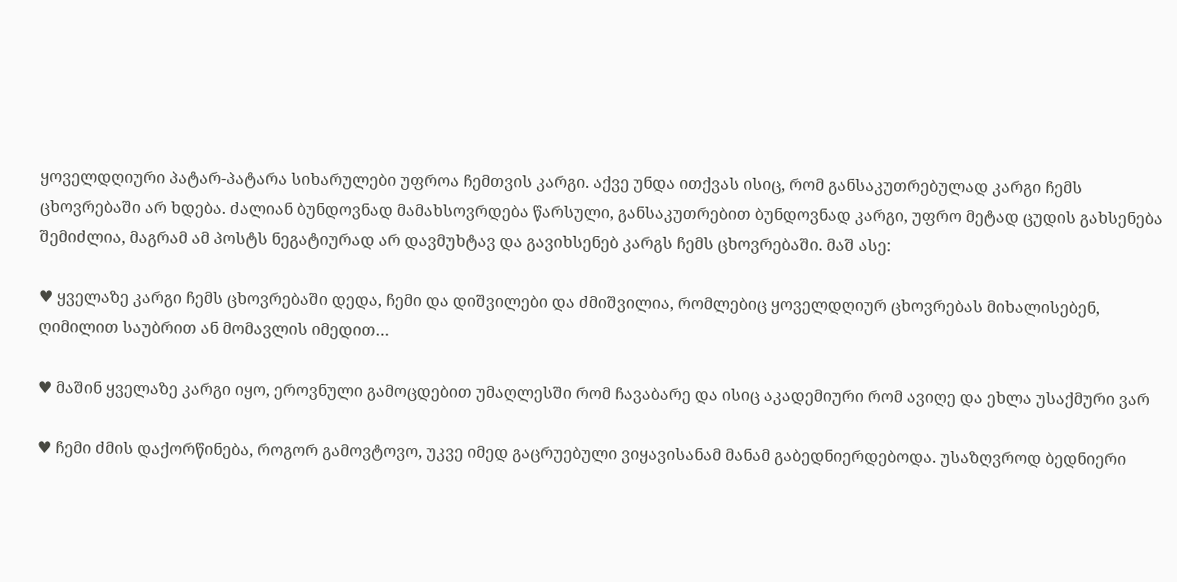ყოველდღიური პატარ-პატარა სიხარულები უფროა ჩემთვის კარგი. აქვე უნდა ითქვას ისიც, რომ განსაკუთრებულად კარგი ჩემს ცხოვრებაში არ ხდება. ძალიან ბუნდოვნად მამახსოვრდება წარსული, განსაკუთრებით ბუნდოვნად კარგი, უფრო მეტად ცუდის გახსენება შემიძლია, მაგრამ ამ პოსტს ნეგატიურად არ დავმუხტავ და გავიხსენებ კარგს ჩემს ცხოვრებაში. მაშ ასე:

♥ ყველაზე კარგი ჩემს ცხოვრებაში დედა, ჩემი და დიშვილები და ძმიშვილია, რომლებიც ყოველდღიურ ცხოვრებას მიხალისებენ, ღიმილით საუბრით ან მომავლის იმედით…

♥ მაშინ ყველაზე კარგი იყო, ეროვნული გამოცდებით უმაღლესში რომ ჩავაბარე და ისიც აკადემიური რომ ავიღე და ეხლა უსაქმური ვარ

♥ ჩემი ძმის დაქორწინება, როგორ გამოვტოვო, უკვე იმედ გაცრუებული ვიყავისანამ მანამ გაბედნიერდებოდა. უსაზღვროდ ბედნიერი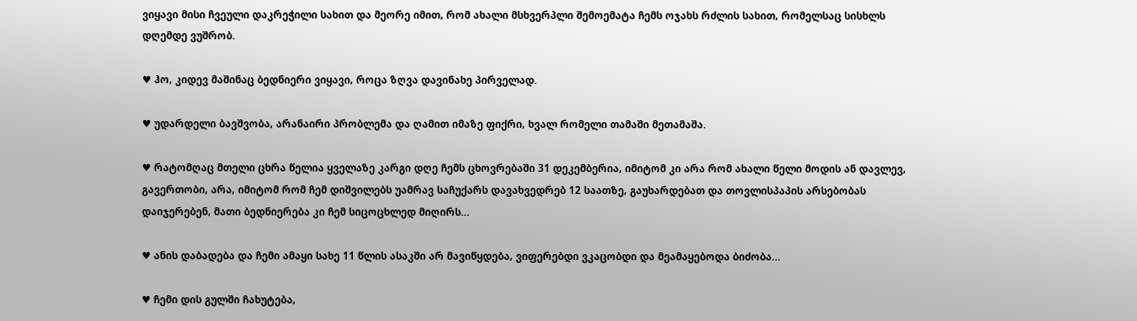ვიყავი მისი ჩვეული დაკრეჭილი სახით და მეორე იმით, რომ ახალი მსხვერპლი შემოემატა ჩემს ოჯახს რძლის სახით, რომელსაც სისხლს დღემდე ვუშრობ.

♥ ჰო, კიდევ მაშინაც ბედნიერი ვიყავი, როცა ზღვა დავინახე პირველად.

♥ უდარდელი ბავშვობა, არანაირი პრობლემა და ღამით იმაზე ფიქრი, ხვალ რომელი თამაში მეთამაშა.

♥ რატომღაც მთელი ცხრა წელია ყველაზე კარგი დღე ჩემს ცხოვრებაში 31 დეკემბერია, იმიტომ კი არა რომ ახალი წელი მოდის ან დავლევ, გავერთობი, არა, იმიტომ რომ ჩემ დიშვილებს უამრავ საჩუქარს დავახვედრებ 12 საათზე, გაუხარდებათ და თოვლისპაპის არსებობას დაიჯერებენ, მათი ბედნიერება კი ჩემ სიცოცხლედ მიღირს…

♥ ანის დაბადება და ჩემი ამაყი სახე 11 წლის ასაკში არ მავიწყდება, ვიფერებდი ვკაცობდი და მეამაყებოდა ბიძობა…

♥ ჩემი დის გულში ჩახუტება,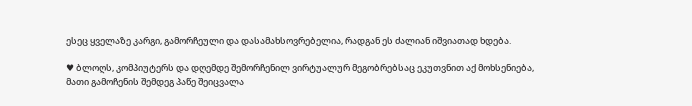ესეც ყველაზე კარგი, გამორჩეული და დასამახსოვრებელია, რადგან ეს ძალიან იშვიათად ხდება.

♥ ბლოღს, კომპიუტერს და დღემდე შემორჩენილ ვირტუალურ მეგობრებსაც ეკუთვნით აქ მოხსენიება, მათი გამოჩენის შემდეგ პაწე შეიცვალა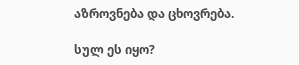აზროვნება და ცხოვრება.

სულ ეს იყო?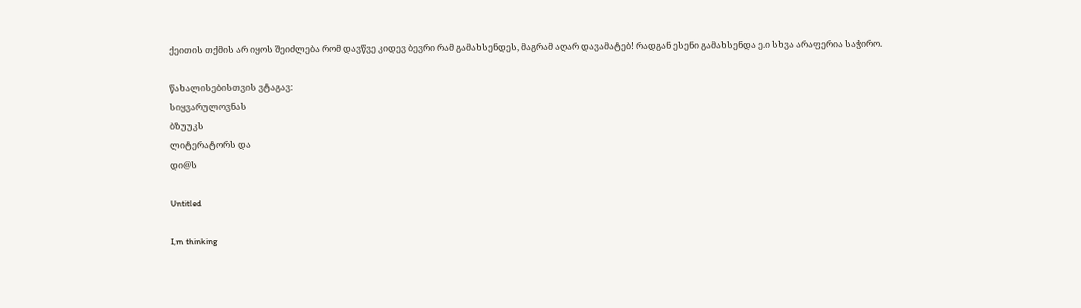ქეითის თქმის არ იყოს შეიძლება რომ დავწვე კიდევ ბევრი რამ გამახსენდეს, მაგრამ აღარ დავამატებ! რადგან ესენი გამახსენდა ე.ი სხვა არაფერია საჭირო.

წახალისებისთვის ვტაგავ:
სიყვარულოვნას
ბზუუკს
ლიტერატორს და
დი@ს

Untitled

I,m thinking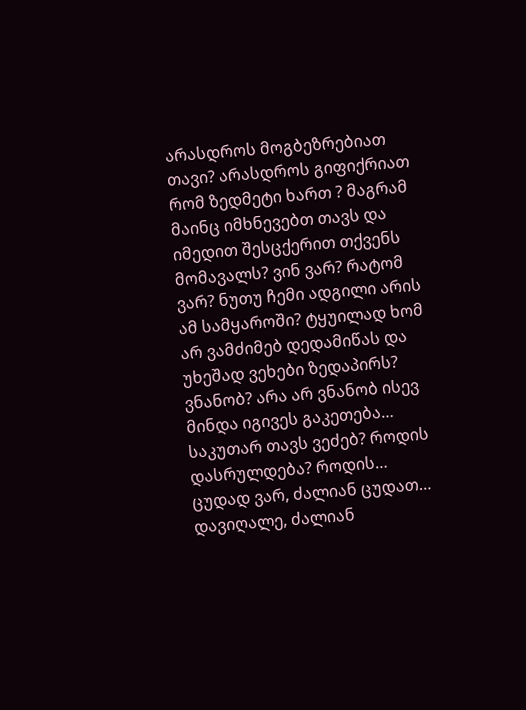არასდროს მოგბეზრებიათ თავი? არასდროს გიფიქრიათ რომ ზედმეტი ხართ ? მაგრამ მაინც იმხნევებთ თავს და იმედით შესცქერით თქვენს მომავალს? ვინ ვარ? რატომ ვარ? ნუთუ ჩემი ადგილი არის ამ სამყაროში? ტყუილად ხომ არ ვამძიმებ დედამიწას და უხეშად ვეხები ზედაპირს? ვნანობ? არა არ ვნანობ ისევ მინდა იგივეს გაკეთება… საკუთარ თავს ვეძებ? როდის დასრულდება? როდის… ცუდად ვარ, ძალიან ცუდათ… დავიღალე, ძალიან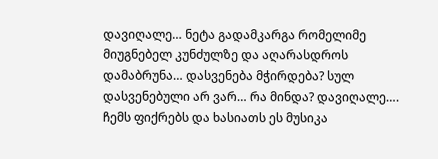დავიღალე… ნეტა გადამკარგა რომელიმე მიუგნებელ კუნძულზე და აღარასდროს დამაბრუნა… დასვენება მჭირდება? სულ დასვენებული არ ვარ… რა მინდა? დავიღალე….
ჩემს ფიქრებს და ხასიათს ეს მუსიკა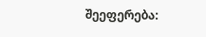შეეფერება: